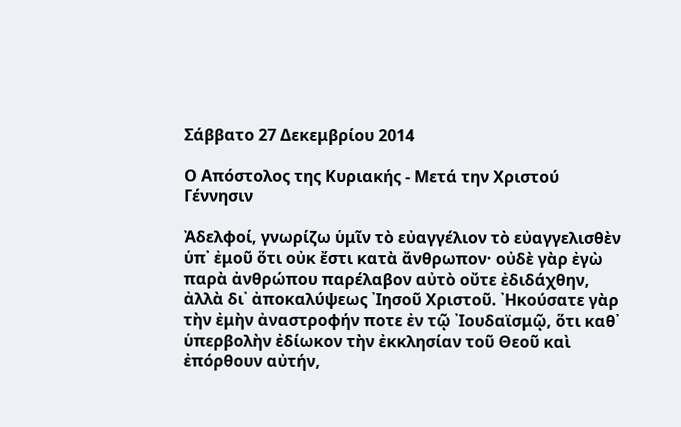Σάββατο 27 Δεκεμβρίου 2014

Ο Απόστολος της Κυριακής - Μετά την Χριστού Γέννησιν

Ἀδελφοί, γνωρίζω ὑμῖν τὸ εὐαγγέλιον τὸ εὐαγγελισθὲν ὑπ᾿ ἐμοῦ ὅτι οὐκ ἔστι κατὰ ἄνθρωπον· οὐδὲ γὰρ ἐγὼ παρὰ ἀνθρώπου παρέλαβον αὐτὸ οὔτε ἐδιδάχθην, ἀλλὰ δι᾿ ἀποκαλύψεως ᾿Ιησοῦ Χριστοῦ. ᾿Ηκούσατε γὰρ τὴν ἐμὴν ἀναστροφήν ποτε ἐν τῷ ᾿Ιουδαϊσμῷ, ὅτι καθ᾿ ὑπερβολὴν ἐδίωκον τὴν ἐκκλησίαν τοῦ Θεοῦ καὶ ἐπόρθουν αὐτήν,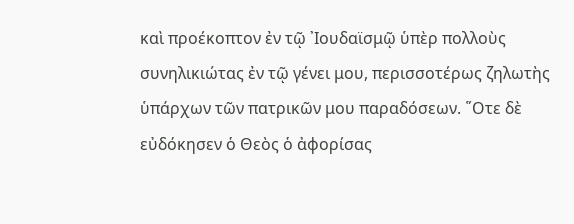καὶ προέκοπτον ἐν τῷ ᾿Ιουδαϊσμῷ ὑπὲρ πολλοὺς συνηλικιώτας ἐν τῷ γένει μου, περισσοτέρως ζηλωτὴς ὑπάρχων τῶν πατρικῶν μου παραδόσεων. ῞Οτε δὲ εὐδόκησεν ὁ Θεὸς ὁ ἀφορίσας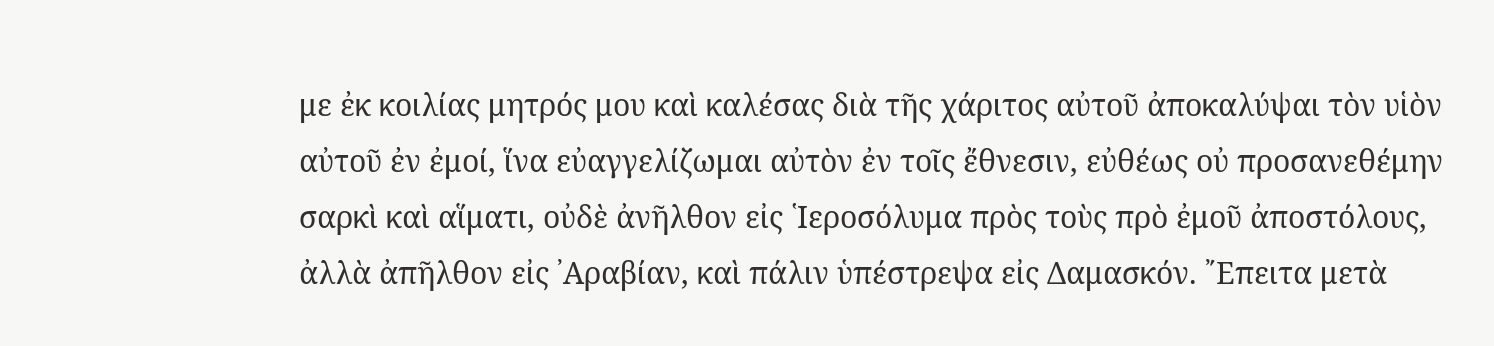με ἐκ κοιλίας μητρός μου καὶ καλέσας διὰ τῆς χάριτος αὐτοῦ ἀποκαλύψαι τὸν υἱὸν αὐτοῦ ἐν ἐμοί, ἵνα εὐαγγελίζωμαι αὐτὸν ἐν τοῖς ἔθνεσιν, εὐθέως οὐ προσανεθέμην σαρκὶ καὶ αἵματι, οὐδὲ ἀνῆλθον εἰς ῾Ιεροσόλυμα πρὸς τοὺς πρὸ ἐμοῦ ἀποστόλους, ἀλλὰ ἀπῆλθον εἰς ᾿Αραβίαν, καὶ πάλιν ὑπέστρεψα εἰς Δαμασκόν. ῎Επειτα μετὰ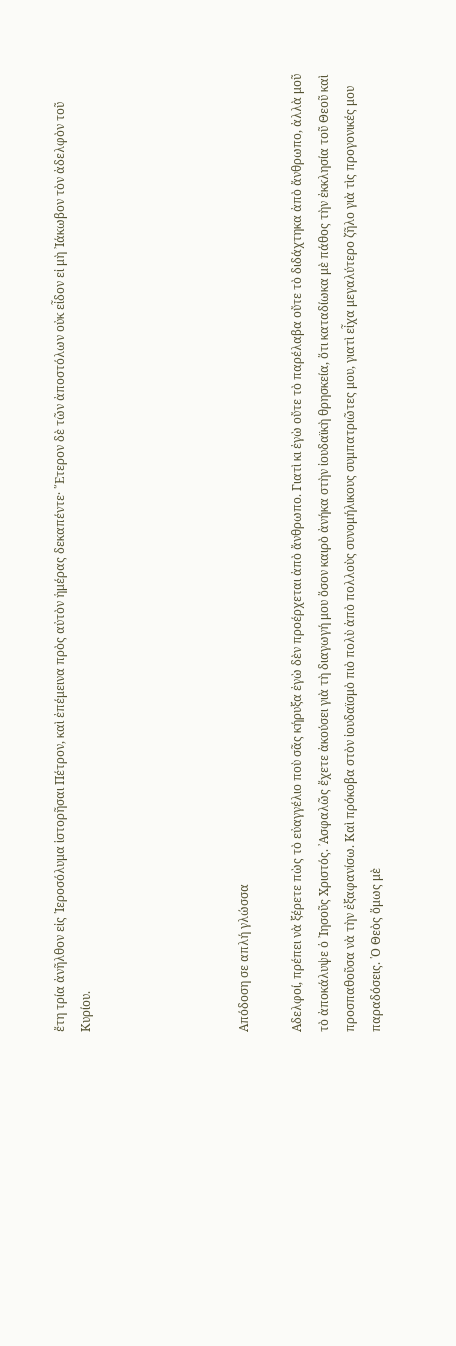ἔτη τρία ἀνῆλθον εἰς ῾Ιεροσόλυμα ἱστορῆσαι Πέτρον, καὶ ἐπέμεινα πρὸς αὐτὸν ἡμέρας δεκαπέντε· ῞Ετερον δὲ τῶν ἀποστόλων οὐκ εἶδον εἰ μὴ ᾿Ιάκωβον τὸν ἀδελφὸν τοῦ Κυρίου.





Απόδοση σε απλή γλώσσα

Αδελφοί, πρέπει νὰ ξέρετε πὼς τὸ εὐαγγέλιο ποὺ σᾶς κήρυξα ἐγὼ δὲν προέρχεται ἀπὸ ἄνθρωπο. Γιατὶ κι ἐγὼ οὔτε τὸ παρέλαβα οὔτε τὸ διδάχτηκα ἀπὸ ἄνθρωπο, ἀλλὰ μοῦ τὸ ἀποκάλυψε ὁ ᾿Ιησοῦς Χριστός. ᾿Ασφαλῶς ἔχετε ἀκούσει γιὰ τὴ διαγωγή μου ὅσον καιρὸ ἀνήκα στὴν ἰουδαϊκὴ θρησκεία, ὅτι καταδίωκα μὲ πάθος τὴν ἐκκλησία τοῦ Θεοῦ καὶ προσπαθοῦσα νὰ τὴν ἐξαφανίσω. Καὶ πρόκοβα στὸν ἰουδαϊσμὸ πιὸ πολὺ ἀπὸ πολλοὺς συνομήλικους συμπατριῶτες μου, γιατὶ εἶχα μεγαλύτερο ζῆλο γιὰ τὶς προγονικές μου παραδόσεις. ῾Ο Θεὸς ὅμως μὲ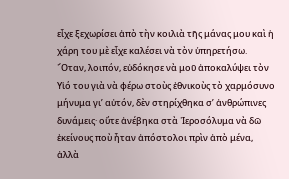εἶχε ξεχωρίσει ἀπὸ τὴν κοιλιὰ τῆς μάνας μου καὶ ἡ χάρη του μὲ εἶχε καλέσει νὰ τὸν ὑπηρετήσω. ῞Οταν, λοιπόν, εὐδόκησε νὰ μοῦ ἀποκαλύψει τὸν Υἱό του γιὰ νὰ φέρω στοὺς ἐθνικοὺς τὸ χαρμόσυνο μήνυμα γι’ αὐτόν, δὲν στηρίχθηκα σ’ ἀνθρώπινες δυνάμεις· οὔτε ἀνέβηκα στὰ ῾Ιεροσόλυμα νὰ δῶ ἐκείνους ποὺ ἦταν ἀπόστολοι πρὶν ἀπὸ μένα, ἀλλὰ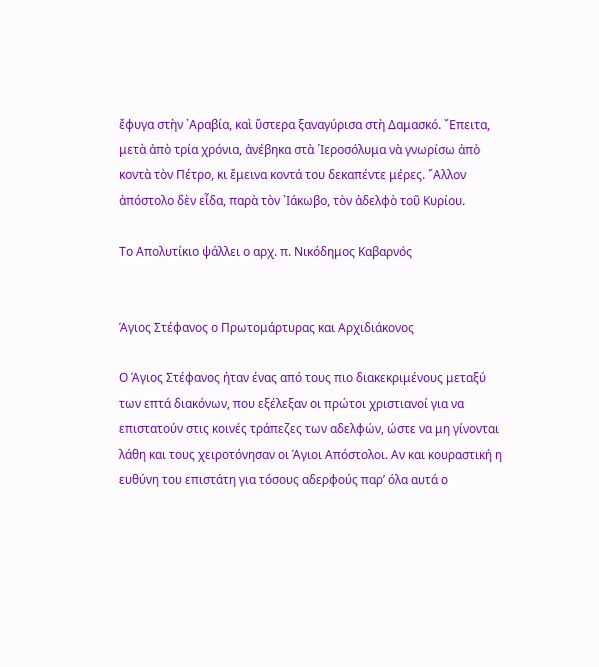ἔφυγα στὴν ᾿Αραβία, καὶ ὕστερα ξαναγύρισα στὴ Δαμασκό. ῎Επειτα, μετὰ ἀπὸ τρία χρόνια, ἀνέβηκα στὰ ῾Ιεροσόλυμα νὰ γνωρίσω ἀπὸ κοντὰ τὸν Πέτρο, κι ἔμεινα κοντά του δεκαπέντε μέρες. ῎Αλλον ἀπόστολο δὲν εἶδα, παρὰ τὸν ᾿Ιάκωβο, τὸν ἀδελφὸ τοῦ Κυρίου.

Το Απολυτίκιο ψάλλει ο αρχ. π. Νικόδημος Καβαρνός


Άγιος Στέφανος ο Πρωτομάρτυρας και Αρχιδιάκονος

Ο Άγιος Στέφανος ήταν ένας από τους πιο διακεκριμένους μεταξύ των επτά διακόνων, που εξέλεξαν οι πρώτοι χριστιανοί για να επιστατούν στις κοινές τράπεζες των αδελφών, ώστε να μη γίνονται λάθη και τους χειροτόνησαν οι Άγιοι Απόστολοι. Αν και κουραστική η ευθύνη του επιστάτη για τόσους αδερφούς παρ’ όλα αυτά ο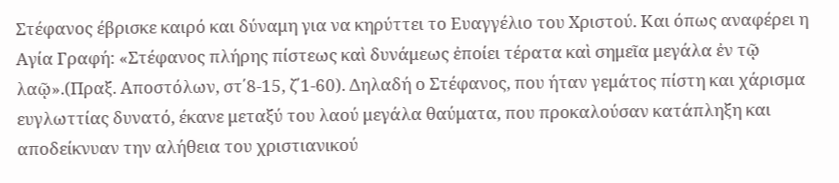Στέφανος έβρισκε καιρό και δύναμη για να κηρύττει το Ευαγγέλιο του Χριστού. Και όπως αναφέρει η Αγία Γραφή: «Στέφανος πλήρης πίστεως καὶ δυνάμεως ἐποίει τέρατα καὶ σημεῖα μεγάλα ἐν τῷ λαῷ».(Πραξ. Αποστόλων, στ΄8-15, ζ΄1-60). Δηλαδή ο Στέφανος, που ήταν γεμάτος πίστη και χάρισμα ευγλωττίας δυνατό, έκανε μεταξύ του λαού μεγάλα θαύματα, που προκαλούσαν κατάπληξη και αποδείκνυαν την αλήθεια του χριστιανικού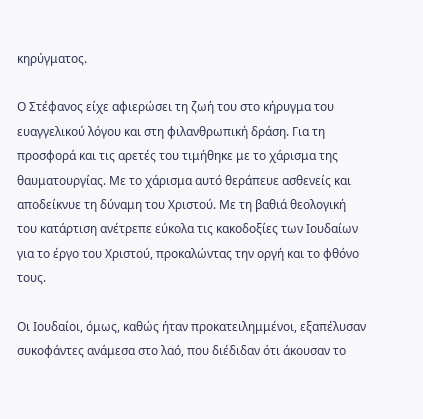κηρύγματος.

Ο Στέφανος είχε αφιερώσει τη ζωή του στο κήρυγμα του ευαγγελικού λόγου και στη φιλανθρωπική δράση. Για τη προσφορά και τις αρετές του τιμήθηκε με το χάρισμα της θαυματουργίας. Με το χάρισμα αυτό θεράπευε ασθενείς και αποδείκνυε τη δύναμη του Χριστού. Με τη βαθιά θεολογική του κατάρτιση ανέτρεπε εύκολα τις κακοδοξίες των Ιουδαίων για το έργο του Χριστού, προκαλώντας την οργή και το φθόνο τους.

Οι Ιουδαίοι, όμως, καθώς ήταν προκατειλημμένοι, εξαπέλυσαν συκοφάντες ανάμεσα στο λαό, που διέδιδαν ότι άκουσαν το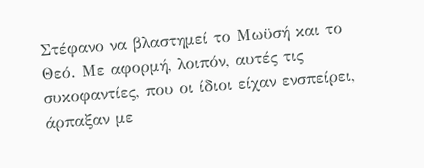Στέφανο να βλαστημεί το Μωϋσή και το Θεό. Με αφορμή, λοιπόν, αυτές τις συκοφαντίες, που οι ίδιοι είχαν ενσπείρει, άρπαξαν με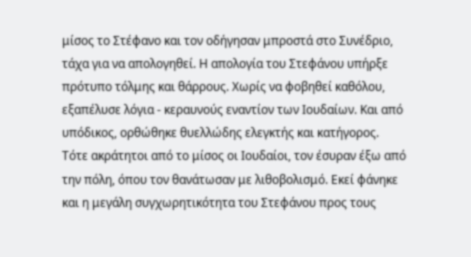μίσος το Στέφανο και τον οδήγησαν μπροστά στο Συνέδριο, τάχα για να απολογηθεί. Η απολογία του Στεφάνου υπήρξε πρότυπο τόλμης και θάρρους. Χωρίς να φοβηθεί καθόλου, εξαπέλυσε λόγια - κεραυνούς εναντίον των Ιουδαίων. Και από υπόδικος, ορθώθηκε θυελλώδης ελεγκτής και κατήγορος. Τότε ακράτητοι από το μίσος οι Ιουδαίοι, τον έσυραν έξω από την πόλη, όπου τον θανάτωσαν με λιθοβολισμό. Εκεί φάνηκε και η μεγάλη συγχωρητικότητα του Στεφάνου προς τους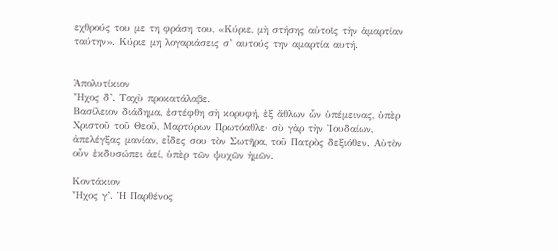εχθρούς του με τη φράση του, «Κύριε, μὴ στήσης αὐτοῖς τὴν ἁμαρτίαν ταύτην». Κύριε μη λογαριάσεις σ’ αυτούς την αμαρτία αυτή.


Ἀπολυτίκιον
Ἦχος δ’. Ταχὺ προκατάλαβε.
Βασίλειον διάδημα, ἐστέφθη σὴ κορυφή, ἐξ ἄθλων ὧν ὑπέμεινας, ὑπὲρ Χριστοῦ τοῦ Θεοῦ, Μαρτύρων Πρωτόαθλε· σὺ γὰρ τὴν Ἰουδαίων, ἀπελέγξας μανίαν, εἶδες σου τὸν Σωτῆρα, τοῦ Πατρὸς δεξιόθεν. Αὐτὸν οὖν ἐκδυσώπει ἀεί, ὑπὲρ τῶν ψυχῶν ἡμῶν.

Κοντάκιον
Ἦχος γ’. Ἡ Παρθένος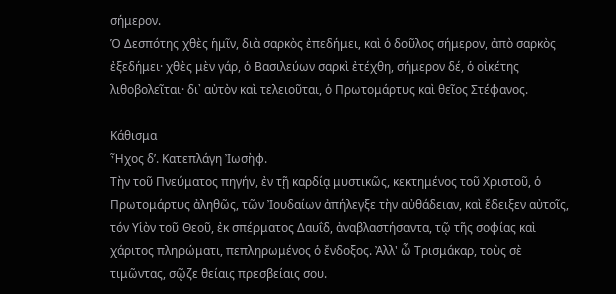σήμερον.
Ὁ Δεσπότης χθὲς ἡμῖν, διὰ σαρκὸς ἐπεδήμει, καὶ ὁ δοῦλος σήμερον, ἀπὸ σαρκὸς ἐξεδήμει· χθὲς μὲν γάρ, ὁ Βασιλεύων σαρκὶ ἐτέχθη, σήμερον δέ, ὁ οἰκέτης λιθοβολεῖται· δι᾽ αὐτὸν καὶ τελειοῦται, ὁ Πρωτομάρτυς καὶ θεῖος Στέφανος.

Κάθισμα
Ἦχος δ’. Κατεπλάγη Ἰωσὴφ.
Τὴν τοῦ Πνεύματος πηγήν, ἐν τῇ καρδίᾳ μυστικῶς, κεκτημένος τοῦ Χριστοῦ, ὁ Πρωτομάρτυς ἀληθῶς, τῶν Ἰουδαίων ἀπήλεγξε τὴν αὐθάδειαν, καὶ ἔδειξεν αὐτοῖς, τόν Υἱὸν τοῦ Θεοῦ, ἐκ σπέρματος Δαυΐδ, ἀναβλαστήσαντα, τῷ τῆς σοφίας καὶ χάριτος πληρώματι, πεπληρωμένος ὁ ἔνδοξος. Ἀλλ' ὦ Τρισμάκαρ, τοὺς σὲ τιμῶντας, σῷζε θείαις πρεσβείαις σου.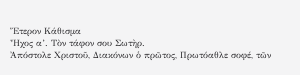Ἕτερον Κάθισμα
Ἦχος α’. Τὸν τάφον σου Σωτὴρ.
Ἀπόστολε Χριστοῦ, Διακόνων ὁ πρῶτος, Πρωτόαθλε σοφέ, τῶν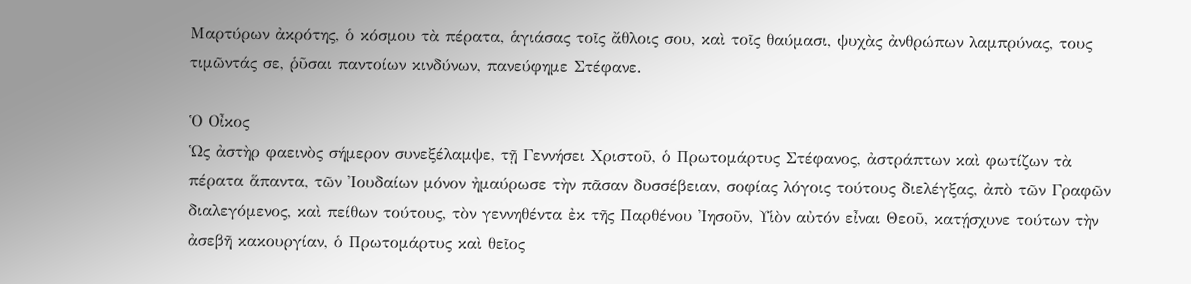Μαρτύρων ἀκρότης, ὁ κόσμου τὰ πέρατα, ἁγιάσας τοῖς ἄθλοις σου, καὶ τοῖς θαύμασι, ψυχὰς ἀνθρώπων λαμπρύνας, τους τιμῶντάς σε, ῥῦσαι παντοίων κινδύνων, πανεύφημε Στέφανε.

Ὁ Οἶκος
Ὡς ἀστὴρ φαεινὸς σήμερον συνεξέλαμψε, τῇ Γεννήσει Χριστοῦ, ὁ Πρωτομάρτυς Στέφανος, ἀστράπτων καὶ φωτίζων τὰ πέρατα ἅπαντα, τῶν Ἰουδαίων μόνον ἠμαύρωσε τὴν πᾶσαν δυσσέβειαν, σοφίας λόγοις τούτους διελέγξας, ἀπὸ τῶν Γραφῶν διαλεγόμενος, καὶ πείθων τούτους, τὸν γεννηθέντα ἐκ τῆς Παρθένου Ἰησοῦν, Υἱὸν αὐτόν εἶναι Θεοῦ, κατῄσχυνε τούτων τὴν ἀσεβῆ κακουργίαν, ὁ Πρωτομάρτυς καὶ θεῖος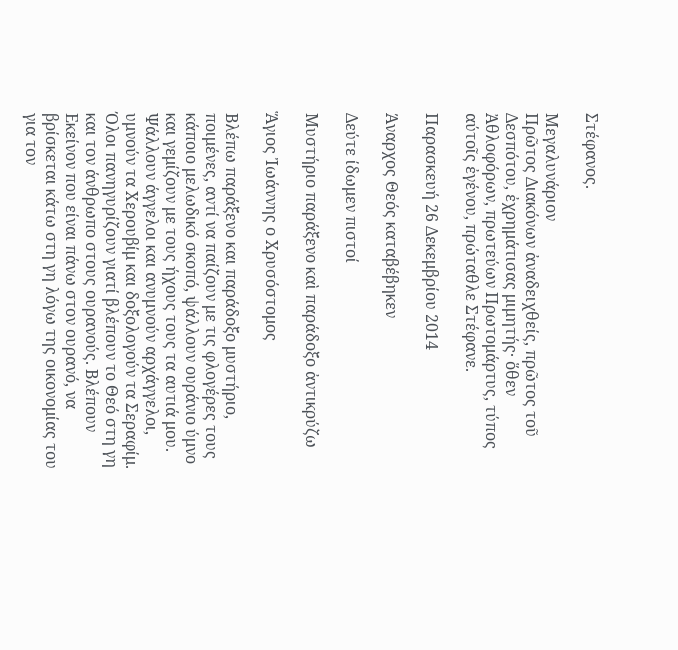Στέφανος.

Μεγαλυνάριον
Πρῶτος Διακόνων ἀναδειχθείς, πρῶτος τοῦ Δεσπότου, ἐχρημάτισας μιμητής· ὅθεν Ἀθλοφόρων, πρωτεύων Πρωτομάρτυς, τύπος αύτοῖς ἐγένου, πρώταθλε Στέφανε.

Παρασκευή 26 Δεκεμβρίου 2014

Άναρχος Θεός καταβέβηκεν

Δεύτε ίδωμεν πιστοί

Μυστήριο παράξενο καὶ παράδοξο ἀντικρύζω

Ἅγιος Ἰωάννης ο Χρυσόστομος

Βλέπω παράξενο και παράδοξο μυστήριο, ποιμένες, αντί να παίζουν με τις φλογέρες τους κάποιο μελωδικό σκοπό, ψάλλουν ουράνιο ύμνο και γεμίζουν με τους ήχους τους τα αυτιά μου. Ψάλλουν άγγελοι και ανυμνούν αρχάγγελοι, υμνούν τα Χερουβίμ και δοξολογούν τα Σεραφίμ. Όλοι πανηγυρίζουν γιατί βλέπουν το Θεό στη γη και τον άνθρωπο στους ουρανούς. Βλέπουν Εκείνον που είναι πάνω στον ουρανό, να βρίσκεται κάτω στη γη λόγω της οικονομίας του για τον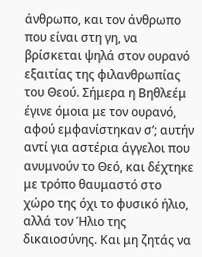άνθρωπο, και τον άνθρωπο που είναι στη γη, να βρίσκεται ψηλά στον ουρανό εξαιτίας της φιλανθρωπίας του Θεού. Σήμερα η Βηθλεέμ έγινε όμοια με τον ουρανό, αφού εμφανίστηκαν σ’; αυτήν αντί για αστέρια άγγελοι που ανυμνούν το Θεό, και δέχτηκε με τρόπο θαυμαστό στο χώρο της όχι το φυσικό ήλιο, αλλά τον Ήλιο της δικαιοσύνης. Και μη ζητάς να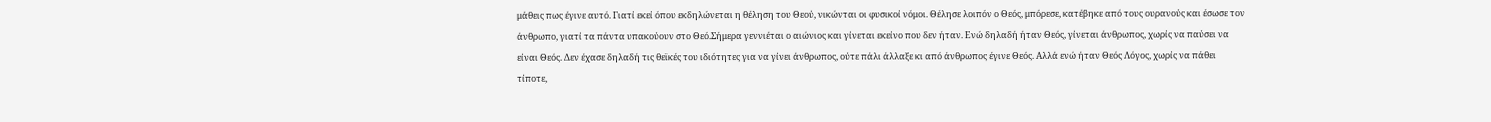μάθεις πως έγινε αυτό. Γιατί εκεί όπου εκδηλώνεται η θέληση του Θεού, νικώνται οι φυσικοί νόμοι. Θέλησε λοιπόν ο Θεός, μπόρεσε, κατέβηκε από τους ουρανούς και έσωσε τον άνθρωπο, γιατί τα πάντα υπακούουν στο Θεό.Σήμερα γεννιέται ο αιώνιος και γίνεται εκείνο που δεν ήταν. Ενώ δηλαδή ήταν Θεός, γίνεται άνθρωπος, χωρίς να παύσει να είναι Θεός. Δεν έχασε δηλαδή τις θεϊκές του ιδιότητες για να γίνει άνθρωπος, ούτε πάλι άλλαξε κι από άνθρωπος έγινε Θεός. Αλλά ενώ ήταν Θεός Λόγος, χωρίς να πάθει τίποτε,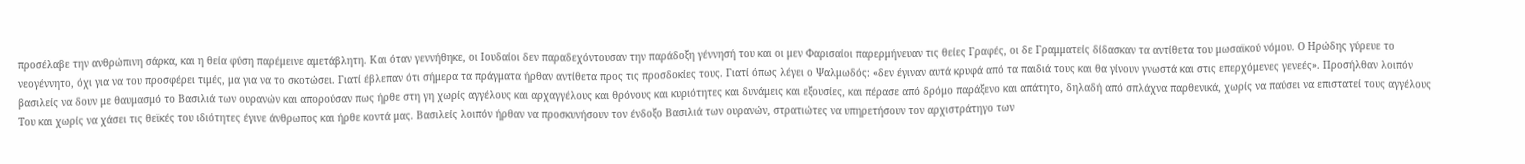προσέλαβε την ανθρώπινη σάρκα, και η θεία φύση παρέμεινε αμετάβλητη. Και όταν γεννήθηκε, οι Ιουδαίοι δεν παραδεχόντουσαν την παράδοξη γέννησή του και οι μεν Φαρισαίοι παρερμήνευαν τις θείες Γραφές, οι δε Γραμματείς δίδασκαν τα αντίθετα του μωσαϊκού νόμου. Ο Ηρώδης γύρευε το νεογέννητο, όχι για να του προσφέρει τιμές, μα για να το σκοτώσει. Γιατί έβλεπαν ότι σήμερα τα πράγματα ήρθαν αντίθετα προς τις προσδοκίες τους. Γιατί όπως λέγει ο Ψαλμωδός: «δεν έγιναν αυτά κρυφά από τα παιδιά τους και θα γίνουν γνωστά και στις επερχόμενες γενεές». Προσήλθαν λοιπόν βασιλείς να δουν με θαυμασμό το Βασιλιά των ουρανών και απορούσαν πως ήρθε στη γη χωρίς αγγέλους και αρχαγγέλους και θρόνους και κυριότητες και δυνάμεις και εξουσίες, και πέρασε από δρόμο παράξενο και απάτητο, δηλαδή από σπλάχνα παρθενικά, χωρίς να παύσει να επιστατεί τους αγγέλους Του και χωρίς να χάσει τις θεϊκές του ιδιότητες έγινε άνθρωπος και ήρθε κοντά μας. Βασιλείς λοιπόν ήρθαν να προσκυνήσουν τον ένδοξο Βασιλιά των ουρανών, στρατιώτες να υπηρετήσουν τον αρχιστράτηγο των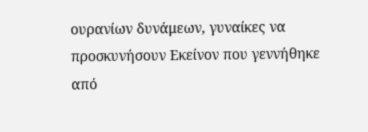ουρανίων δυνάμεων, γυναίκες να προσκυνήσουν Εκείνον που γεννήθηκε από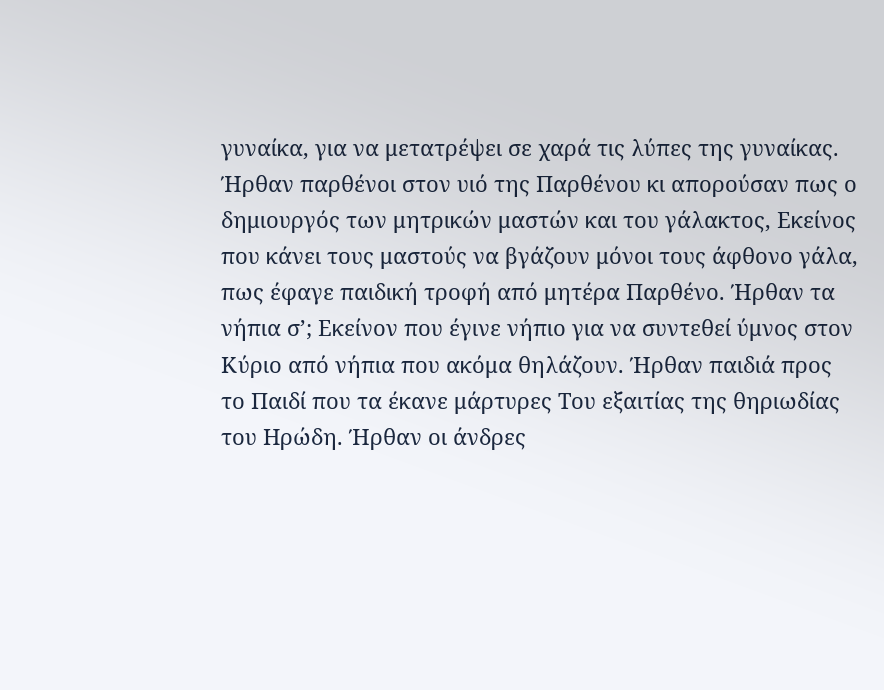γυναίκα, για να μετατρέψει σε χαρά τις λύπες της γυναίκας. Ήρθαν παρθένοι στον υιό της Παρθένου κι απορούσαν πως ο δημιουργός των μητρικών μαστών και του γάλακτος, Εκείνος που κάνει τους μαστούς να βγάζουν μόνοι τους άφθονο γάλα, πως έφαγε παιδική τροφή από μητέρα Παρθένο. Ήρθαν τα νήπια σ’; Εκείνον που έγινε νήπιο για να συντεθεί ύμνος στον Κύριο από νήπια που ακόμα θηλάζουν. Ήρθαν παιδιά προς το Παιδί που τα έκανε μάρτυρες Του εξαιτίας της θηριωδίας του Ηρώδη. Ήρθαν οι άνδρες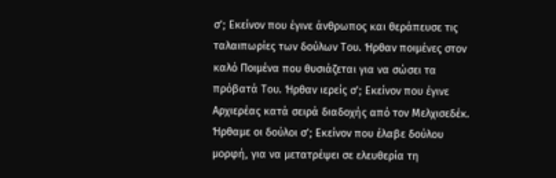σ’; Εκείνον που έγινε άνθρωπος και θεράπευσε τις ταλαιπωρίες των δούλων Του. Ήρθαν ποιμένες στον καλό Ποιμένα που θυσιάζεται για να σώσει τα πρόβατά Του. Ήρθαν ιερείς σ’; Εκείνον που έγινε Αρχιερέας κατά σειρά διαδοχής από τον Μελχισεδέκ. Ήρθαμε οι δούλοι σ’; Εκείνον που έλαβε δούλου μορφή, για να μετατρέψει σε ελευθερία τη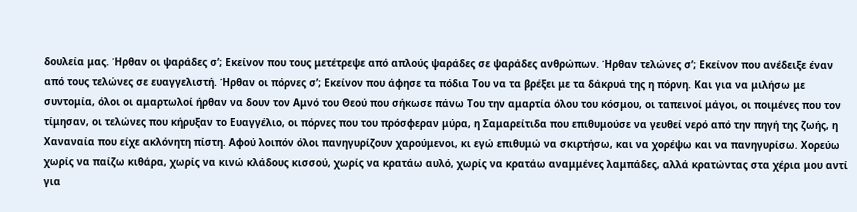δουλεία μας. Ήρθαν οι ψαράδες σ’; Εκείνον που τους μετέτρεψε από απλούς ψαράδες σε ψαράδες ανθρώπων. Ήρθαν τελώνες σ’; Εκείνον που ανέδειξε έναν από τους τελώνες σε ευαγγελιστή. Ήρθαν οι πόρνες σ’; Εκείνον που άφησε τα πόδια Του να τα βρέξει με τα δάκρυά της η πόρνη. Και για να μιλήσω με συντομία, όλοι οι αμαρτωλοί ήρθαν να δουν τον Αμνό του Θεού που σήκωσε πάνω Του την αμαρτία όλου του κόσμου, οι ταπεινοί μάγοι, οι ποιμένες που τον τίμησαν, οι τελώνες που κήρυξαν το Ευαγγέλιο, οι πόρνες που του πρόσφεραν μύρα, η Σαμαρείτιδα που επιθυμούσε να γευθεί νερό από την πηγή της ζωής, η Χαναναία που είχε ακλόνητη πίστη. Αφού λοιπόν όλοι πανηγυρίζουν χαρούμενοι, κι εγώ επιθυμώ να σκιρτήσω, και να χορέψω και να πανηγυρίσω. Χορεύω χωρίς να παίζω κιθάρα, χωρίς να κινώ κλάδους κισσού, χωρίς να κρατάω αυλό, χωρίς να κρατάω αναμμένες λαμπάδες, αλλά κρατώντας στα χέρια μου αντί για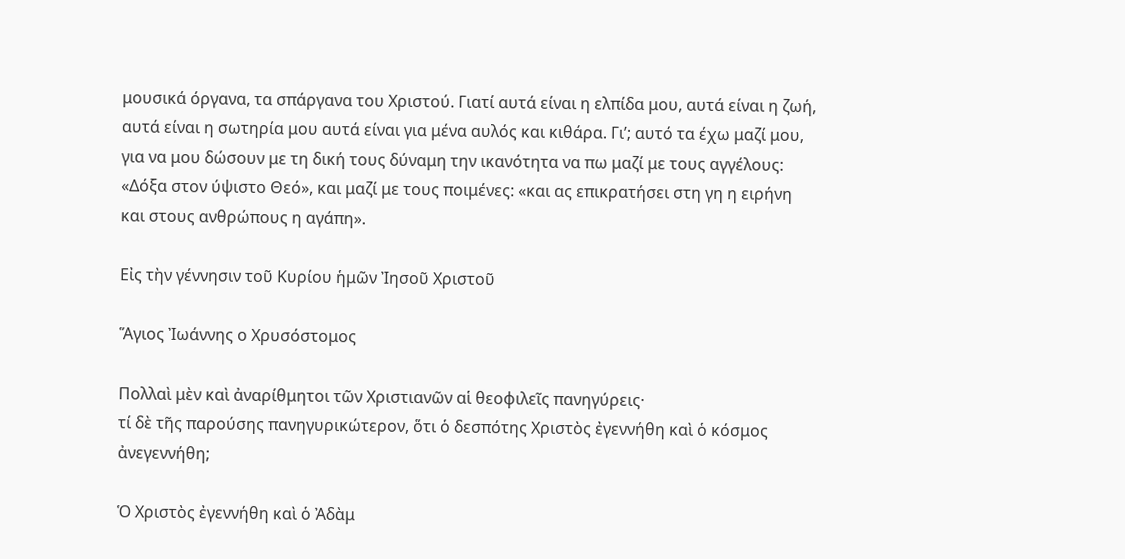μουσικά όργανα, τα σπάργανα του Χριστού. Γιατί αυτά είναι η ελπίδα μου, αυτά είναι η ζωή, αυτά είναι η σωτηρία μου αυτά είναι για μένα αυλός και κιθάρα. Γι’; αυτό τα έχω μαζί μου, για να μου δώσουν με τη δική τους δύναμη την ικανότητα να πω μαζί με τους αγγέλους: «Δόξα στον ύψιστο Θεό», και μαζί με τους ποιμένες: «και ας επικρατήσει στη γη η ειρήνη και στους ανθρώπους η αγάπη».

Εἰς τὴν γέννησιν τοῦ Kυρίου ἡμῶν Ἰησοῦ Χριστοῦ

Ἅγιος Ἰωάννης ο Χρυσόστομος

Πολλαὶ μὲν καὶ ἀναρίθμητοι τῶν Χριστιανῶν αἱ θεοφιλεῖς πανηγύρεις·
τί δὲ τῆς παρούσης πανηγυρικώτερον, ὅτι ὁ δεσπότης Χριστὸς ἐγεννήθη καὶ ὁ κόσμος ἀνεγεννήθη;

Ὁ Χριστὸς ἐγεννήθη καὶ ὁ Ἀδὰμ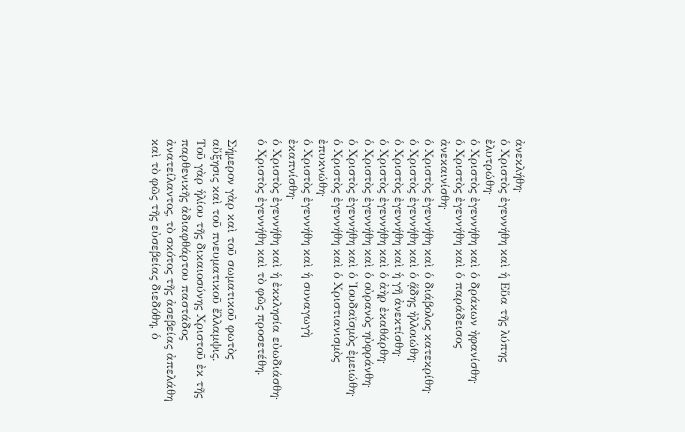ἀνεκλήθη·
ὁ Χριστὸς ἐγεννήθη καὶ ἡ Εὕα τῆς λύπης ἐλυτρώθη·
ὁ Χριστὸς ἐγεννήθη καὶ ὁ δράκων ἠφανίσθη·
ὁ Χριστὸς ἐγεννήθη καὶ ὁ παράδεισος ἀνεκαινίσθη·
ὁ Χριστὸς ἐγεννήθη καὶ ὁ διάβολος κατεκρίθη·
ὁ Χριστὸς ἐγεννήθη καὶ ὁ ᾅδης ἠλλοιώθη·
ὁ Χριστὸς ἐγεννήθη καὶ ἡ γῆ ἀνεκτίσθη·
ὁ Χριστὸς ἐγεννήθη καὶ ὁ ἀὴρ ἐκαθάρθη·
ὁ Χριστὸς ἐγεννήθη καὶ ὁ οὐρανὸς ηὐφράνθη·
ὁ Χριστὸς ἐγεννήθη καὶ ὁ Ἰουδαϊσμὸς ἐμειώθη·
ὁ Χριστὸς ἐγεννήθη καὶ ὁ Χριστιανισμὸς ἐπυκνώθη·
ὁ Χριστὸς ἐγεννήθη καὶ ἡ συναγωγὴ ἐκαπνίσθη·
ὁ Χριστὸς ἐγεννήθη καὶ ἡ ἐκκλησία εὐωδιάσθη·
ὁ Χριστὸς ἐγεννήθη καὶ τὸ φῶς προσετέθη.

Σήμερον γὰρ καὶ τοῦ σωματικοῦ φωτὸς αὔξησις καὶ τοῦ πνευματικοῦ ἔλλαμψις.
Τοῦ γὰρ ἡλίου τῆς δικαιοσύνης Χριστοῦ ἐκ τῆς παρθενικῆς ἀδιαφθάρτου παστάδος ἀνατείλαντος, τὸ σκότος τῆς ἀσεβείας ἀπελάθη καὶ τὸ φῶς τῆς εὐσεβείας διεδόθη, ὁ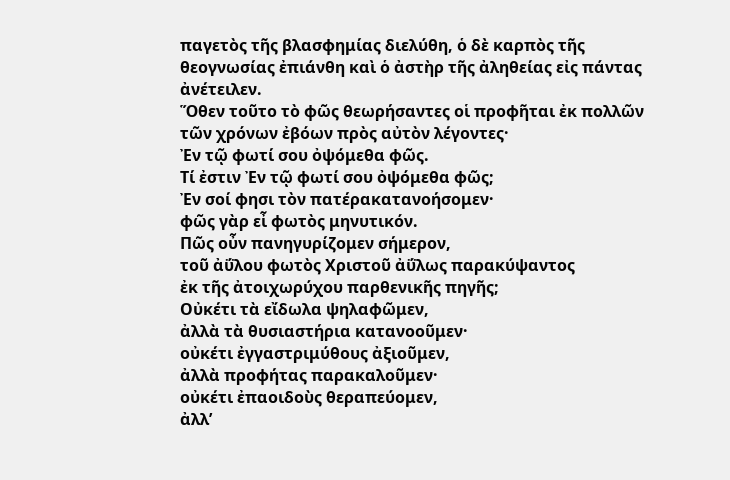παγετὸς τῆς βλασφημίας διελύθη, ὁ δὲ καρπὸς τῆς θεογνωσίας ἐπιάνθη καὶ ὁ ἀστὴρ τῆς ἀληθείας εἰς πάντας ἀνέτειλεν.
Ὅθεν τοῦτο τὸ φῶς θεωρήσαντες οἱ προφῆται ἐκ πολλῶν τῶν χρόνων ἐβόων πρὸς αὐτὸν λέγοντες·
Ἐν τῷ φωτί σου ὀψόμεθα φῶς.
Τί ἐστιν Ἐν τῷ φωτί σου ὀψόμεθα φῶς;
Ἐν σοί φησι τὸν πατέρακατανοήσομεν·
φῶς γὰρ εἶ φωτὸς μηνυτικόν.
Πῶς οὖν πανηγυρίζομεν σήμερον,
τοῦ ἀΰλου φωτὸς Χριστοῦ ἀΰλως παρακύψαντος
ἐκ τῆς ἀτοιχωρύχου παρθενικῆς πηγῆς;
Οὐκέτι τὰ εἴδωλα ψηλαφῶμεν,
ἀλλὰ τὰ θυσιαστήρια κατανοοῦμεν·
οὐκέτι ἐγγαστριμύθους ἀξιοῦμεν,
ἀλλὰ προφήτας παρακαλοῦμεν·
οὐκέτι ἐπαοιδοὺς θεραπεύομεν,
ἀλλ’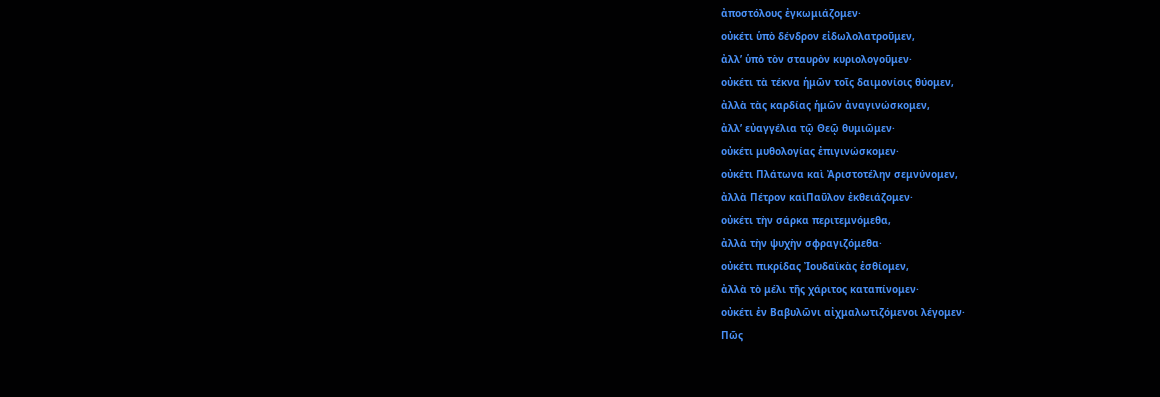ἀποστόλους ἐγκωμιάζομεν·
οὐκέτι ὑπὸ δένδρον εἰδωλολατροῦμεν,
ἀλλ’ ὑπὸ τὸν σταυρὸν κυριολογοῦμεν·
οὐκέτι τὰ τέκνα ἡμῶν τοῖς δαιμονίοις θύομεν,
ἀλλὰ τὰς καρδίας ἡμῶν ἀναγινώσκομεν,
ἀλλ’ εὐαγγέλια τῷ Θεῷ θυμιῶμεν·
οὐκέτι μυθολογίας ἐπιγινώσκομεν·
οὐκέτι Πλάτωνα καὶ Ἀριστοτέλην σεμνύνομεν,
ἀλλὰ Πέτρον καὶΠαῦλον ἐκθειάζομεν·
οὐκέτι τὴν σάρκα περιτεμνόμεθα,
ἀλλὰ τὴν ψυχὴν σφραγιζόμεθα·
οὐκέτι πικρίδας Ἰουδαϊκὰς ἐσθίομεν,
ἀλλὰ τὸ μέλι τῆς χάριτος καταπίνομεν·
οὐκέτι ἐν Βαβυλῶνι αἰχμαλωτιζόμενοι λέγομεν·
Πῶς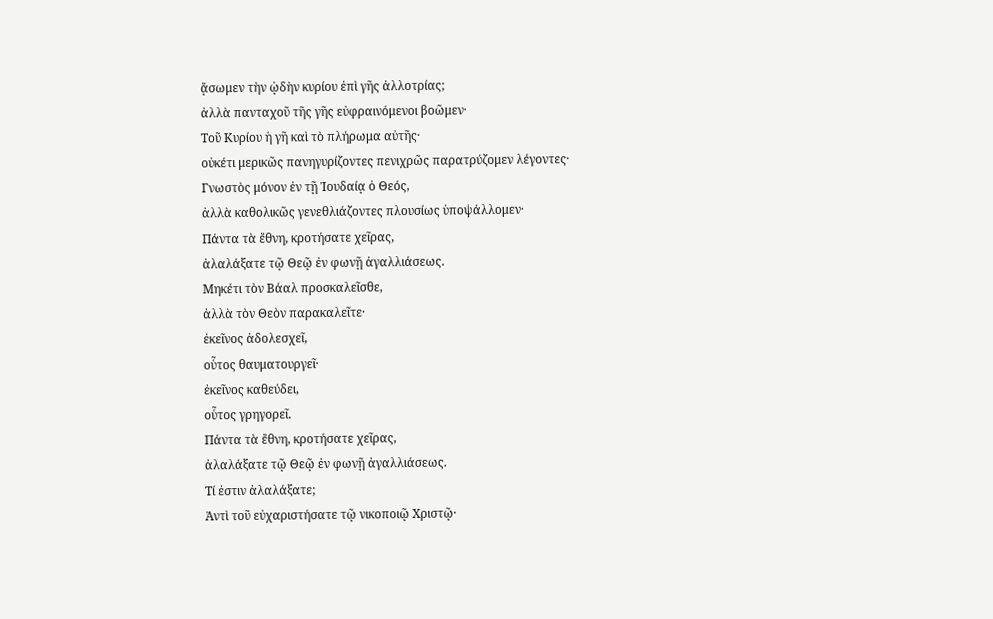ᾄσωμεν τὴν ᾠδὴν κυρίου ἐπὶ γῆς ἀλλοτρίας;
ἀλλὰ πανταχοῦ τῆς γῆς εὐφραινόμενοι βοῶμεν·
Τοῦ Κυρίου ἡ γῆ καὶ τὸ πλήρωμα αὐτῆς·
οὐκέτι μερικῶς πανηγυρίζοντες πενιχρῶς παρατρύζομεν λέγοντες·
Γνωστὸς μόνον ἐν τῇ Ἰουδαίᾳ ὁ Θεός,
ἀλλὰ καθολικῶς γενεθλιάζοντες πλουσίως ὑποψάλλομεν·
Πάντα τὰ ἔθνη, κροτήσατε χεῖρας,
ἀλαλάξατε τῷ Θεῷ ἐν φωνῇ ἀγαλλιάσεως.
Μηκέτι τὸν Βάαλ προσκαλεῖσθε,
ἀλλὰ τὸν Θεὸν παρακαλεῖτε·
ἐκεῖνος ἀδολεσχεῖ,
οὗτος θαυματουργεῖ·
ἐκεῖνος καθεύδει,
οὗτος γρηγορεῖ.
Πάντα τὰ ἔθνη, κροτήσατε χεῖρας,
ἀλαλάξατε τῷ Θεῷ ἐν φωνῇ ἀγαλλιάσεως.
Τί ἐστιν ἀλαλάξατε;
Ἀντὶ τοῦ εὐχαριστήσατε τῷ νικοποιῷ Χριστῷ·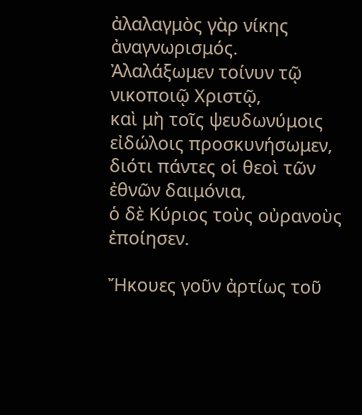ἀλαλαγμὸς γὰρ νίκης ἀναγνωρισμός.
Ἀλαλάξωμεν τοίνυν τῷ νικοποιῷ Χριστῷ,
καὶ μὴ τοῖς ψευδωνύμοις εἰδώλοις προσκυνήσωμεν,
διότι πάντες οἱ θεοὶ τῶν ἐθνῶν δαιμόνια,
ὁ δὲ Κύριος τοὺς οὐρανοὺς ἐποίησεν.

Ἤκουες γοῦν ἀρτίως τοῦ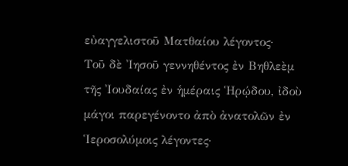εὐαγγελιστοῦ Ματθαίου λέγοντος·
Τοῦ δὲ Ἰησοῦ γεννηθέντος ἐν Βηθλεὲμ τῆς Ἰουδαίας ἐν ἡμέραις Ἡρῴδου, ἰδοὺ μάγοι παρεγένοντο ἀπὸ ἀνατολῶν ἐν Ἱεροσολύμοις λέγοντες·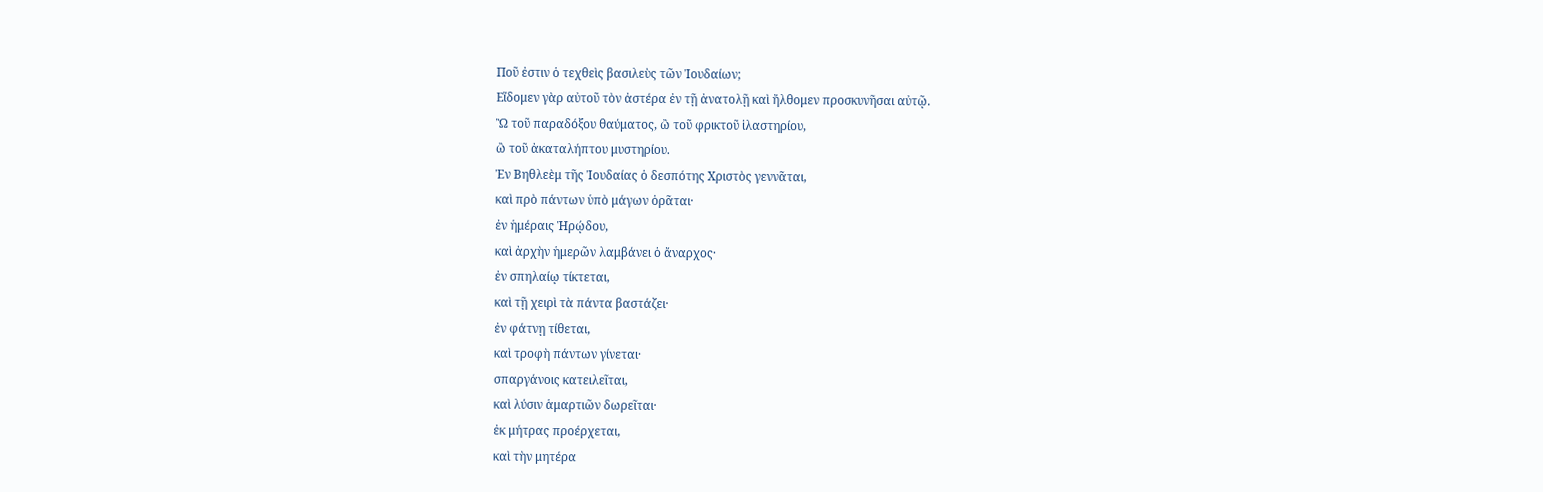Ποῦ ἐστιν ὁ τεχθεὶς βασιλεὺς τῶν Ἰουδαίων;
Εἴδομεν γὰρ αὐτοῦ τὸν ἀστέρα ἐν τῇ ἀνατολῇ καὶ ἤλθομεν προσκυνῆσαι αὐτῷ.
Ὢ τοῦ παραδόξου θαύματος, ὢ τοῦ φρικτοῦ ἱλαστηρίου,
ὢ τοῦ ἀκαταλήπτου μυστηρίου.
Ἐν Βηθλεὲμ τῆς Ἰουδαίας ὁ δεσπότης Χριστὸς γεννᾶται,
καὶ πρὸ πάντων ὑπὸ μάγων ὁρᾶται·
ἐν ἡμέραις Ἡρῴδου,
καὶ ἀρχὴν ἡμερῶν λαμβάνει ὁ ἄναρχος·
ἐν σπηλαίῳ τίκτεται,
καὶ τῇ χειρὶ τὰ πάντα βαστάζει·
ἐν φάτνῃ τίθεται,
καὶ τροφὴ πάντων γίνεται·
σπαργάνοις κατειλεῖται,
καὶ λύσιν ἁμαρτιῶν δωρεῖται·
ἐκ μήτρας προέρχεται,
καὶ τὴν μητέρα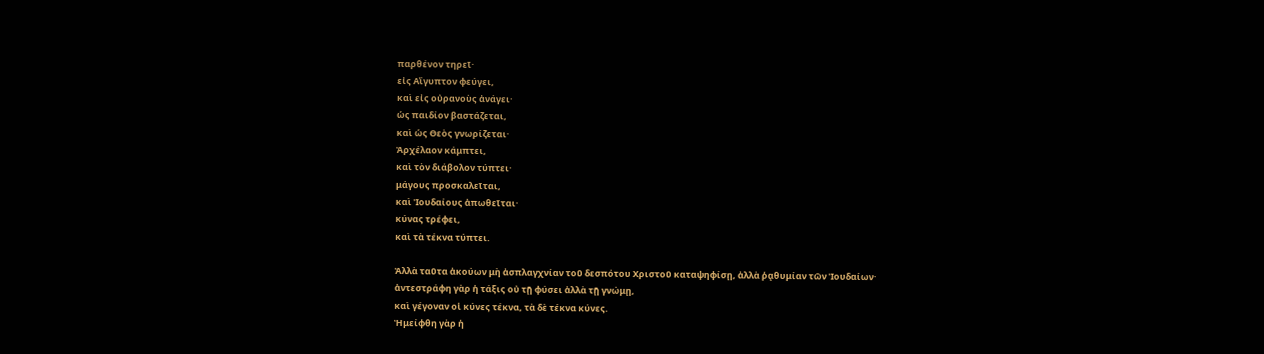παρθένον τηρεῖ·
εἰς Αἴγυπτον φεύγει,
καὶ εἰς οὐρανοὺς ἀνάγει·
ὡς παιδίον βαστάζεται,
καὶ ὡς Θεὸς γνωρίζεται·
Ἀρχέλαον κάμπτει,
καὶ τὸν διάβολον τύπτει·
μάγους προσκαλεῖται,
καὶ Ἰουδαίους ἀπωθεῖται·
κύνας τρέφει,
καὶ τὰ τέκνα τύπτει.

Ἀλλὰ ταῦτα ἀκούων μὴ ἀσπλαγχνίαν τοῦ δεσπότου Χριστοῦ καταψηφίσῃ, ἀλλὰ ῥᾳθυμίαν τῶν Ἰουδαίων·
ἀντεστράφη γὰρ ἡ τάξις οὐ τῇ φύσει ἀλλὰ τῇ γνώμῃ,
καὶ γέγοναν οἱ κύνες τέκνα, τὰ δὲ τέκνα κύνες.
Ἠμείφθη γὰρ ἡ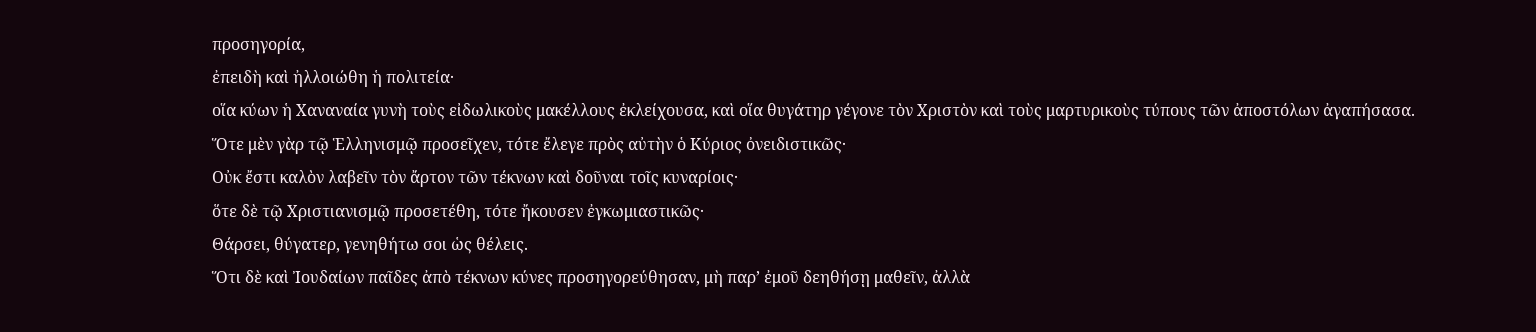προσηγορία,
ἐπειδὴ καὶ ἠλλοιώθη ἡ πολιτεία·
οἵα κύων ἡ Χαναναία γυνὴ τοὺς εἰδωλικοὺς μακέλλους ἐκλείχουσα, καὶ οἵα θυγάτηρ γέγονε τὸν Χριστὸν καὶ τοὺς μαρτυρικοὺς τύπους τῶν ἀποστόλων ἀγαπήσασα.
Ὅτε μὲν γὰρ τῷ Ἑλληνισμῷ προσεῖχεν, τότε ἔλεγε πρὸς αὐτὴν ὁ Κύριος ὀνειδιστικῶς·
Οὐκ ἔστι καλὸν λαβεῖν τὸν ἄρτον τῶν τέκνων καὶ δοῦναι τοῖς κυναρίοις·
ὅτε δὲ τῷ Χριστιανισμῷ προσετέθη, τότε ἤκουσεν ἐγκωμιαστικῶς·
Θάρσει, θύγατερ, γενηθήτω σοι ὡς θέλεις.
Ὅτι δὲ καὶ Ἰουδαίων παῖδες ἀπὸ τέκνων κύνες προσηγορεύθησαν, μὴ παρ’ ἐμοῦ δεηθήσῃ μαθεῖν, ἀλλὰ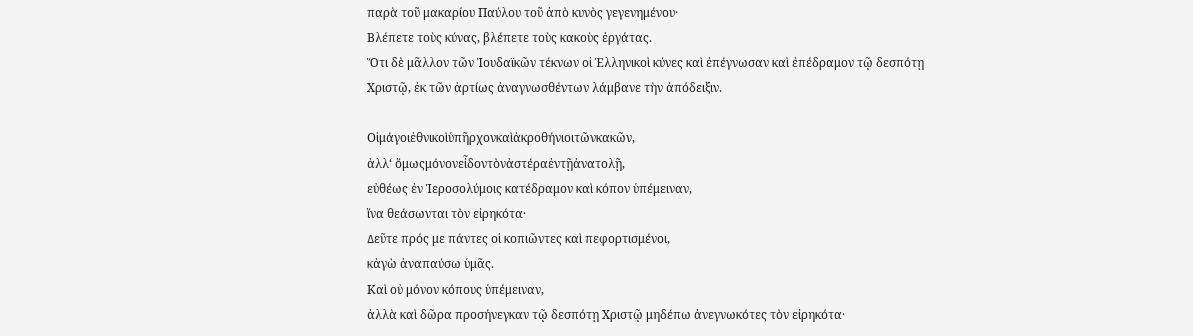παρὰ τοῦ μακαρίου Παύλου τοῦ ἀπὸ κυνὸς γεγενημένου·
Βλέπετε τοὺς κύνας, βλέπετε τοὺς κακοὺς ἐργάτας.
Ὅτι δὲ μᾶλλον τῶν Ἰουδαϊκῶν τέκνων οἱ Ἑλληνικοὶ κύνες καὶ ἐπέγνωσαν καὶ ἐπέδραμον τῷ δεσπότῃ Χριστῷ, ἐκ τῶν ἀρτίως ἀναγνωσθέντων λάμβανε τὴν ἀπόδειξιν.

Οἱμάγοιἐθνικοὶὑπῆρχονκαὶἀκροθήνιοιτῶνκακῶν,
ἀλλ‘ ὅμωςμόνονεἶδοντὸνἀστέραἐντῇἀνατολῇ,
εὐθέως ἐν Ἱεροσολύμοις κατέδραμον καὶ κόπον ὑπέμειναν,
ἵνα θεάσωνται τὸν εἰρηκότα·
∆εῦτε πρός με πάντες οἱ κοπιῶντες καὶ πεφορτισμένοι,
κἀγὼ ἀναπαύσω ὑμᾶς.
Καὶ οὐ μόνον κόπους ὑπέμειναν,
ἀλλὰ καὶ δῶρα προσήνεγκαν τῷ δεσπότῃ Χριστῷ μηδέπω ἀνεγνωκότες τὸν εἰρηκότα·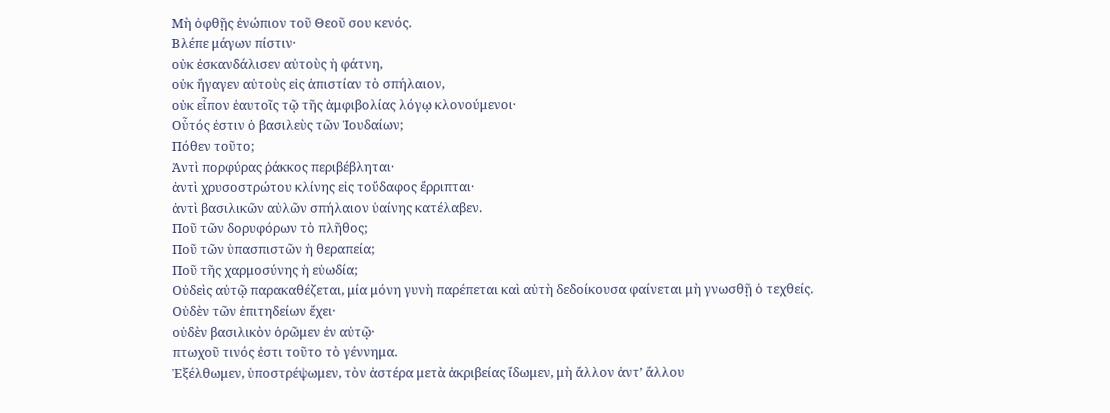Μὴ ὀφθῇς ἐνώπιον τοῦ Θεοῦ σου κενός.
Βλέπε μάγων πίστιν·
οὐκ ἐσκανδάλισεν αὐτοὺς ἡ φάτνη,
οὐκ ἤγαγεν αὐτοὺς εἰς ἀπιστίαν τὸ σπήλαιον,
οὐκ εἶπον ἑαυτοῖς τῷ τῆς ἀμφιβολίας λόγῳ κλονούμενοι·
Οὗτός ἐστιν ὁ βασιλεὺς τῶν Ἰουδαίων;
Πόθεν τοῦτο;
Ἀντὶ πορφύρας ῥάκκος περιβέβληται·
ἀντὶ χρυσοστρώτου κλίνης εἰς τοὔδαφος ἔρριπται·
ἀντὶ βασιλικῶν αὐλῶν σπήλαιον ὑαίνης κατέλαβεν.
Ποῦ τῶν δορυφόρων τὸ πλῆθος;
Ποῦ τῶν ὑπασπιστῶν ἡ θεραπεία;
Ποῦ τῆς χαρμοσύνης ἡ εὐωδία;
Οὐδεὶς αὐτῷ παρακαθέζεται, μία μόνη γυνὴ παρέπεται καὶ αὐτὴ δεδοίκουσα φαίνεται μὴ γνωσθῇ ὁ τεχθείς.
Οὐδὲν τῶν ἐπιτηδείων ἔχει·
οὐδὲν βασιλικὸν ὁρῶμεν ἐν αὐτῷ·
πτωχοῦ τινός ἐστι τοῦτο τὸ γέννημα.
Ἐξέλθωμεν, ὑποστρέψωμεν, τὸν ἀστέρα μετὰ ἀκριβείας ἴδωμεν, μὴ ἄλλον ἀντ’ ἄλλου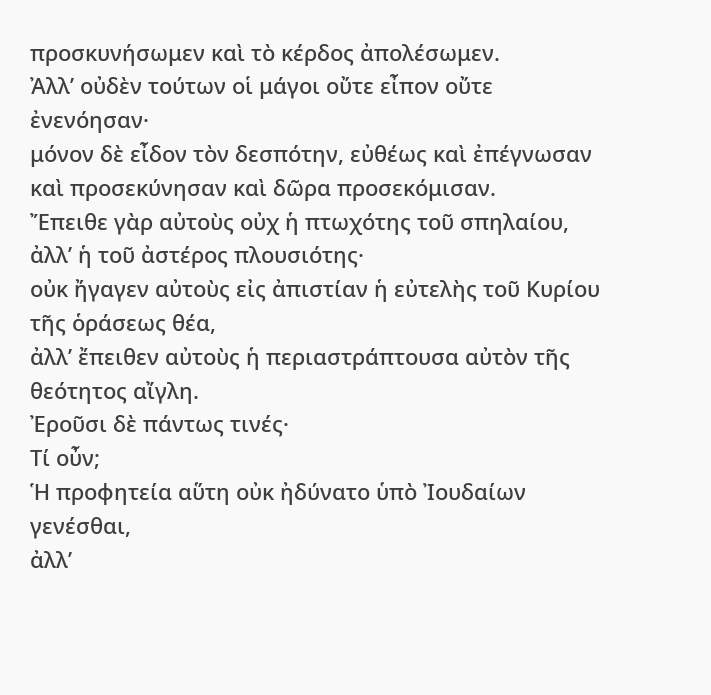προσκυνήσωμεν καὶ τὸ κέρδος ἀπολέσωμεν.
Ἀλλ’ οὐδὲν τούτων οἱ μάγοι οὔτε εἶπον οὔτε ἐνενόησαν·
μόνον δὲ εἶδον τὸν δεσπότην, εὐθέως καὶ ἐπέγνωσαν καὶ προσεκύνησαν καὶ δῶρα προσεκόμισαν.
Ἔπειθε γὰρ αὐτοὺς οὐχ ἡ πτωχότης τοῦ σπηλαίου,
ἀλλ’ ἡ τοῦ ἀστέρος πλουσιότης·
οὐκ ἤγαγεν αὐτοὺς εἰς ἀπιστίαν ἡ εὐτελὴς τοῦ Κυρίου τῆς ὁράσεως θέα,
ἀλλ’ ἔπειθεν αὐτοὺς ἡ περιαστράπτουσα αὐτὸν τῆς θεότητος αἴγλη.
Ἐροῦσι δὲ πάντως τινές·
Τί οὖν;
Ἡ προφητεία αὕτη οὐκ ἠδύνατο ὑπὸ Ἰουδαίων γενέσθαι,
ἀλλ’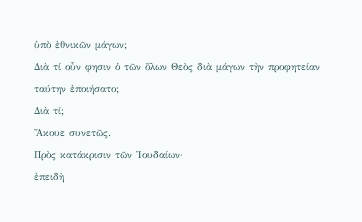ὑπὸ ἐθνικῶν μάγων;
∆ιὰ τί οὖν φησιν ὁ τῶν ὅλων Θεὸς διὰ μάγων τὴν προφητείαν ταύτην ἐποιήσατο;
∆ιὰ τί;
Ἄκουε συνετῶς.
Πρὸς κατάκρισιν τῶν Ἰουδαίων·
ἐπειδὴ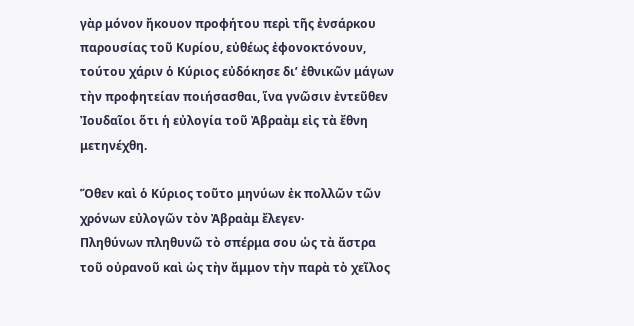γὰρ μόνον ἤκουον προφήτου περὶ τῆς ἐνσάρκου παρουσίας τοῦ Κυρίου, εὐθέως ἐφονοκτόνουν, τούτου χάριν ὁ Κύριος εὐδόκησε δι’ ἐθνικῶν μάγων τὴν προφητείαν ποιήσασθαι, ἵνα γνῶσιν ἐντεῦθεν Ἰουδαῖοι ὅτι ἡ εὐλογία τοῦ Ἀβραὰμ εἰς τὰ ἔθνη μετηνέχθη.

Ὅθεν καὶ ὁ Κύριος τοῦτο μηνύων ἐκ πολλῶν τῶν χρόνων εὐλογῶν τὸν Ἀβραὰμ ἔλεγεν·
Πληθύνων πληθυνῶ τὸ σπέρμα σου ὡς τὰ ἄστρα τοῦ οὐρανοῦ καὶ ὡς τὴν ἄμμον τὴν παρὰ τὸ χεῖλος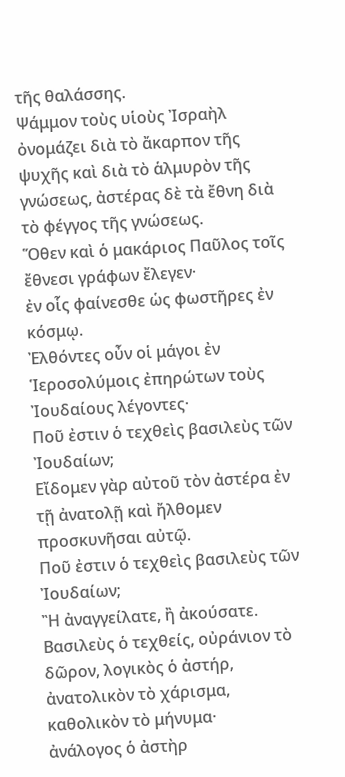τῆς θαλάσσης.
Ψάμμον τοὺς υἱοὺς Ἰσραὴλ ὀνομάζει διὰ τὸ ἄκαρπον τῆς ψυχῆς καὶ διὰ τὸ ἁλμυρὸν τῆς γνώσεως, ἀστέρας δὲ τὰ ἔθνη διὰ τὸ φέγγος τῆς γνώσεως.
Ὅθεν καὶ ὁ μακάριος Παῦλος τοῖς ἔθνεσι γράφων ἔλεγεν·
ἐν οἷς φαίνεσθε ὡς φωστῆρες ἐν κόσμῳ.
Ἐλθόντες οὖν οἱ μάγοι ἐν Ἱεροσολύμοις ἐπηρώτων τοὺς Ἰουδαίους λέγοντες·
Ποῦ ἐστιν ὁ τεχθεὶς βασιλεὺς τῶν Ἰουδαίων;
Εἴδομεν γὰρ αὐτοῦ τὸν ἀστέρα ἐν τῇ ἀνατολῇ καὶ ἤλθομεν προσκυνῆσαι αὐτῷ.
Ποῦ ἐστιν ὁ τεχθεὶς βασιλεὺς τῶν Ἰουδαίων;
Ἢ ἀναγγείλατε, ἢ ἀκούσατε.
Βασιλεὺς ὁ τεχθείς, οὐράνιον τὸ δῶρον, λογικὸς ὁ ἀστήρ, ἀνατολικὸν τὸ χάρισμα, καθολικὸν τὸ μήνυμα·
ἀνάλογος ὁ ἀστὴρ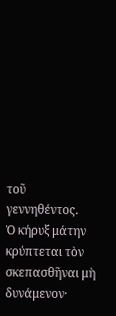τοῦ γεννηθέντος.
Ὁ κήρυξ μάτην κρύπτεται τὸν σκεπασθῆναι μὴ δυνάμενον·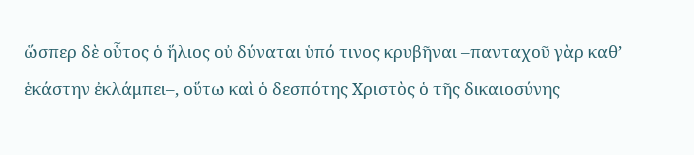ὥσπερ δὲ οὗτος ὁ ἥλιος οὐ δύναται ὑπό τινος κρυβῆναι –πανταχοῦ γὰρ καθ’ ἑκάστην ἐκλάμπει–, οὕτω καὶ ὁ δεσπότης Χριστὸς ὁ τῆς δικαιοσύνης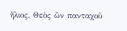ἥλιος, Θεὸς ὢν πανταχοῦ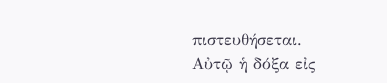πιστευθήσεται.
Αὐτῷ ἡ δόξα εἰς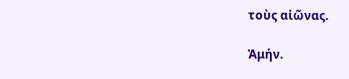τοὺς αἰῶνας.

Ἀμήν.